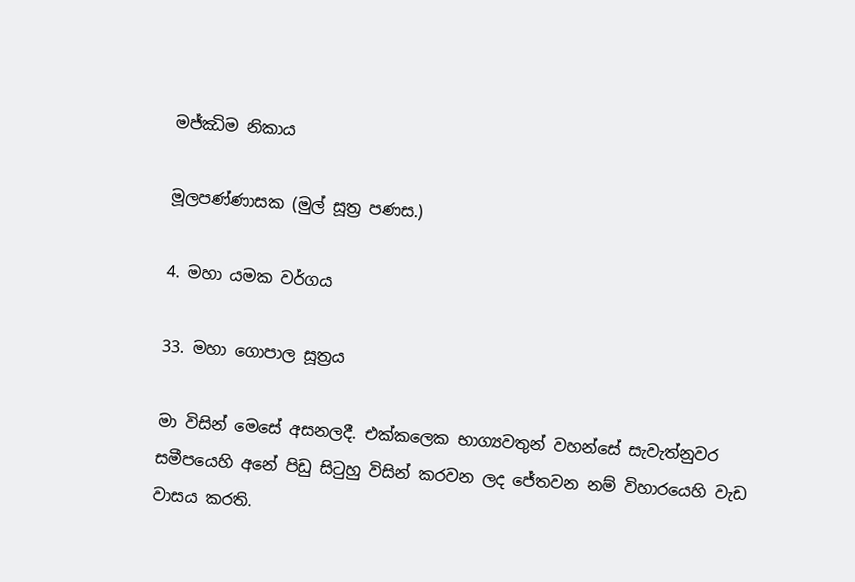මජ්ඣිම නිකාය

මූලපණ්ණාසක (මුල් සූත්‍ර පණස.)

4. මහා යමක වර්ගය

33. මහා ගොපාල සූත්‍රය

මා විසින් මෙසේ අසනලදී. එක්කලෙක භාග්‍යවතුන් වහන්සේ සැවැත්නුවර සමීපයෙහි අනේ පිඩු සිටුහු විසින් කරවන ලද ජේතවන නම් විහාරයෙහි වැඩ වාසය කරති.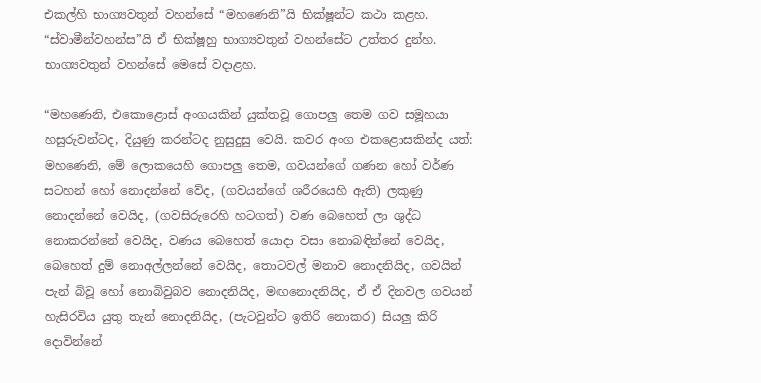එකල්හි භාග්‍යවතුන් වහන්සේ “මහණෙනි”යි භික්ෂූන්ට කථා කළහ. “ස්වාමීන්වහන්ස”යි ඒ භික්ෂූහු භාග්‍යවතුන් වහන්සේට උත්තර දුන්හ. භාග්‍යවතුන් වහන්සේ මෙසේ වදාළහ.

“මහණෙනි, එකොළොස් අංගයකින් යුක්තවූ ගොපලු තෙම ගව සමූහයා හසුරුවන්ටද, දියුණු කරන්ටද නුසුදුසු වෙයි. කවර අංග එකළොසකින්ද යත්: මහණෙනි, මේ ලොකයෙහි ගොපලු තෙම, ගවයන්ගේ ගණන හෝ වර්ණ සටහන් හෝ නොදන්නේ වේද, (ගවයන්ගේ ශරීරයෙහි ඇති) ලකුණු නොදන්නේ වෙයිද, (ගවසිරුරෙහි හටගත්) වණ බෙහෙත් ලා ශුද්ධ නොකරන්නේ වෙයිද, වණය බෙහෙත් යොදා වසා නොබඳින්නේ වෙයිද, බෙහෙත් දුම් නොඅල්ලන්නේ වෙයිද, තොටවල් මනාව නොදනියිද, ගවයින් පැන් බිවූ හෝ නොබිවුබව නොදනියිද, මඟනොදනියිද, ඒ ඒ දිනවල ගවයන් හැසිරවිය යුතු තැන් නොදනියිද, (පැටවුන්ට ඉතිරි නොකර) සියලු කිරි දොවින්නේ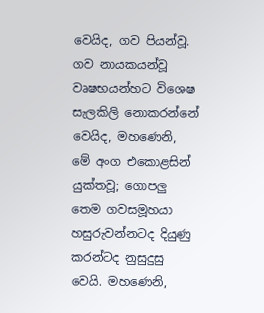වෙයිද, ගව පියන්වූ. ගව නායකයන්වූ වෘෂභයන්හට විශෙෂ සැලකිලි නොකරන්නේ වෙයිද, මහණෙනි, මේ අංග එකොළසින් යුක්තවූ; ගොපලු තෙම ගවසමූහයා හසුරුවන්නටද දියුණු කරන්ටද නුසුදුසු වෙයි. මහණෙනි,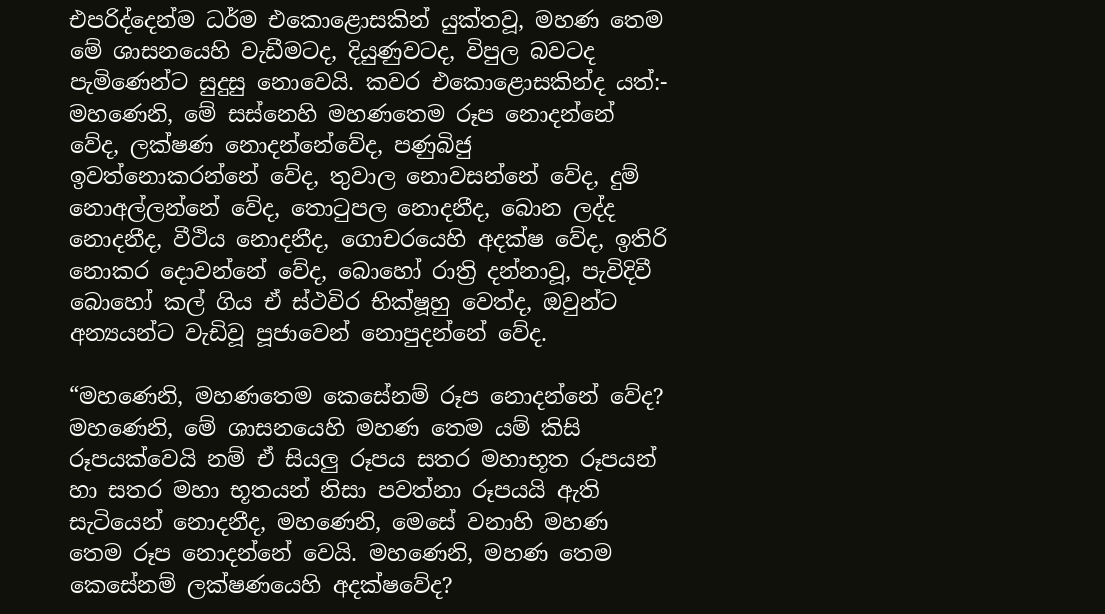එපරිද්දෙන්ම ධර්ම එකොළොසකින් යුක්තවූ, මහණ තෙම මේ ශාසනයෙහි වැඩීමටද, දියුණුවටද, විපුල බවටද පැමිණෙන්ට සුදුසු නොවෙයි. කවර එකොළොසකින්ද යත්:- මහණෙනි, මේ සස්නෙහි මහණතෙම රූප නොදන්නේ වේද, ලක්ෂණ නොදන්නේවේද, පණුබිජු ඉවත්නොකරන්නේ වේද, තුවාල නොවසන්නේ වේද, දුම් නොඅල්ලන්නේ වේද, තොටුපල නොදනීද, බොන ලද්ද නොදනීද, වීථිය නොදනීද, ගොචරයෙහි අදක්ෂ වේද, ඉතිරි නොකර දොවන්නේ වේද, බොහෝ රාත්‍රි දන්නාවූ, පැවිදිවී බොහෝ කල් ගිය ඒ ස්ථවිර භික්ෂූහු වෙත්ද, ඔවුන්ට අන්‍යයන්ට වැඩිවූ පූජාවෙන් නොපුදන්නේ වේද.

“මහණෙනි, මහණතෙම කෙසේනම් රූප නොදන්නේ වේද? මහණෙනි, මේ ශාසනයෙහි මහණ තෙම යම් කිසි රූපයක්වෙයි නම් ඒ සියලු රූපය සතර මහාභූත රූපයන් හා සතර මහා භූතයන් නිසා පවත්නා රූපයයි ඇති සැටියෙන් නොදනීද, මහණෙනි, මෙසේ වනාහි මහණ තෙම රූප නොදන්නේ වෙයි. මහණෙනි, මහණ තෙම කෙසේනම් ලක්ෂණයෙහි අදක්ෂවේද?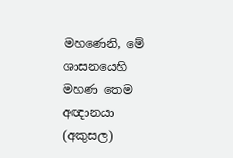මහණෙනි, මේ ශාසනයෙහි මහණ තෙම අඥානයා (අකුසල)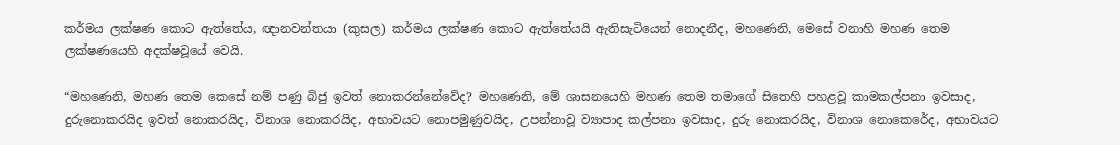කර්මය ලක්ෂණ කොට ඇත්තේය, ඥානවන්තයා (කුසල) කර්මය ලක්ෂණ කොට ඇත්තේයයි ඇතිසැටියෙන් නොදනීද, මහණෙනි, මෙසේ වනාහි මහණ තෙම ලක්ෂණයෙහි අදක්ෂවූයේ වෙයි.

“මහණෙනි, මහණ තෙම කෙසේ නම් පණු බිජු ඉවත් නොකරන්නේවේද? මහණෙනි, මේ ශාසනයෙහි මහණ තෙම තමාගේ සිතෙහි පහළවූ කාමකල්පනා ඉවසාද, දුරුනොකරයිද ඉවත් නොකරයිද, විනාශ නොකරයිද, අභාවයට නොපමුණුවයිද, උපන්නාවූ ව්‍යාපාද කල්පනා ඉවසාද, දුරු නොකරයිද, විනාශ නොකෙරේද, අභාවයට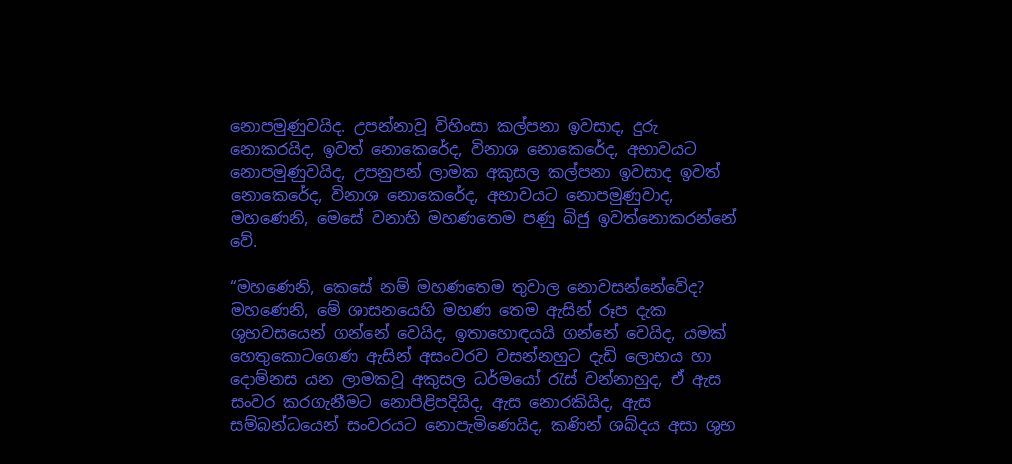නොපමුණුවයිද. උපන්නාවූ විහිංසා කල්පනා ඉවසාද, දුරු නොකරයිද, ඉවත් නොකෙරේද, විනාශ නොකෙරේද, අභාවයට නොපමුණුවයිද, උපනුපන් ලාමක අකුසල කල්පනා ඉවසාද ඉවත් නොකෙරේද, විනාශ නොකෙරේද, අභාවයට නොපමුණුවාද, මහණෙනි, මෙසේ වනාහි මහණතෙම පණු බිජු ඉවත්නොකරන්නේ වේ.

“මහණෙනි, කෙසේ නම් මහණතෙම තුවාල නොවසන්නේවේද? මහණෙනි, මේ ශාසනයෙහි මහණ තෙම ඇසින් රූප දැක ශුභවසයෙන් ගන්නේ වෙයිද, ඉතාහොඳයයි ගන්නේ වෙයිද, යමක් හෙතුකොටගෙණ ඇසින් අසංවරව වසන්නහුට දැඩි ලොභය හා දොම්නස යන ලාමකවූ අකුසල ධර්මයෝ රැස් වන්නාහුද, ඒ ඇස සංවර කරගැනීමට නොපිළිපදියිද, ඇස නොරකියිද, ඇස සම්බන්ධයෙන් සංවරයට නොපැමිණෙයිද, කණින් ශබ්දය අසා ශුභ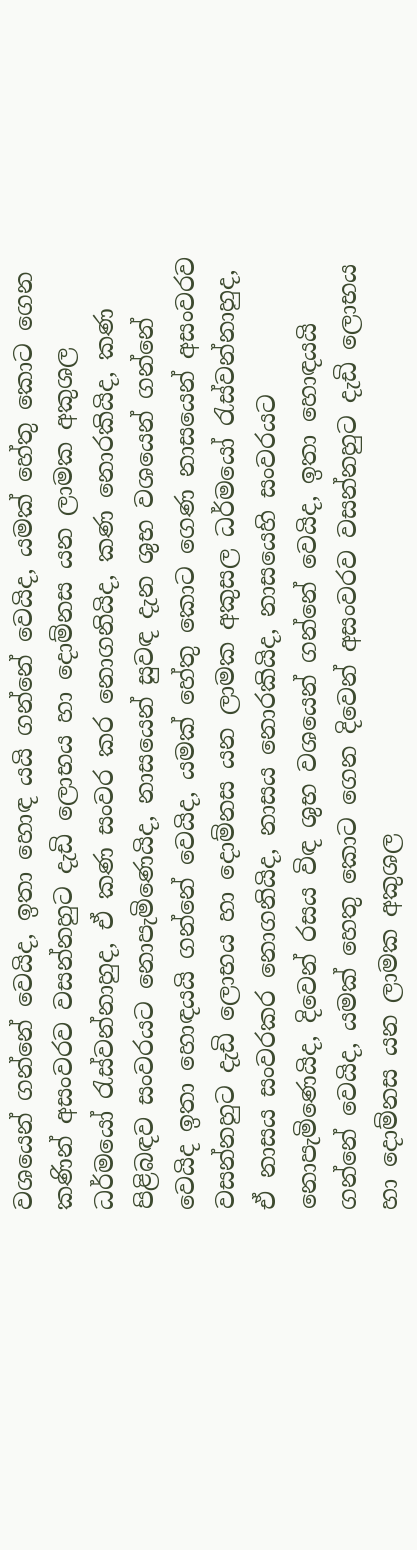වශයෙන් ගන්නේ වෙයිද, ඉතා හොඳ යයි ගන්නේ වෙයිද, යමක් හේතු කොට ගෙන කණින් අසංවරව වසන්නහුට දැඩි ලොභය හා දොම්නස යන ලාමක අකුශල ධර්මයෝ රැස්වන්නාහුද, ඒ කණ සංවර කර නොගනියිද, කණ නොරකියිද, කණ පිළිබඳව සංවරයට නොපැමිණෙයිද, නාසයෙන් සුවඳ දැන ශුභ වශයෙන් ගන්නේ වෙයිද ඉතා හොඳයයි ගන්නේ වෙයිද, යමක් හේතු කොට ගෙණ නාසයෙන් අසංවරව වසන්නහුට දැඩි ලොභය හා දොම්නස යන ලාමක අකුසල ධර්මයෝ රැස්වන්නාහුද, ඒ නාසය සංවරකර නොගනියිද, නාසය නොරකියිද, නාසයෙහි සංවරයට නොපැමිණෙයිද, දිවෙන් රසය විඳ ශුභ වශයෙන් ගන්නේ වෙයිද, ඉතා හොඳයයි ගන්නේ වෙයිද, යමක් හෙතු කොට ගෙන දිවෙන් අසංවරව වසන්නහුට දැඩි ලොභය හා දොම්නස යන ලාමක අකුශල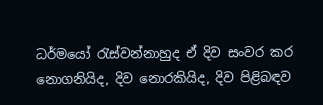ධර්මයෝ රැස්වන්නාහුද ඒ දිව සංවර කර නොගනියිද, දිව නොරකියිද, දිව පිළිබඳව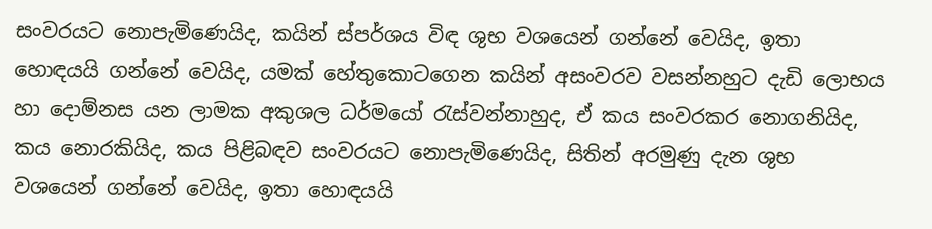සංවරයට නොපැමිණෙයිද, කයින් ස්පර්ශය විඳ ශුභ වශයෙන් ගන්නේ වෙයිද, ඉතා හොඳයයි ගන්නේ වෙයිද, යමක් හේතුකොටගෙන කයින් අසංවරව වසන්නහුට දැඩි ලොභය හා දොම්නස යන ලාමක අකුශල ධර්මයෝ රැස්වන්නාහුද, ඒ කය සංවරකර නොගනියිද, කය නොරකියිද, කය පිළිබඳව සංවරයට නොපැමිණෙයිද, සිතින් අරමුණු දැන ශුභ වශයෙන් ගන්නේ වෙයිද, ඉතා හොඳයයි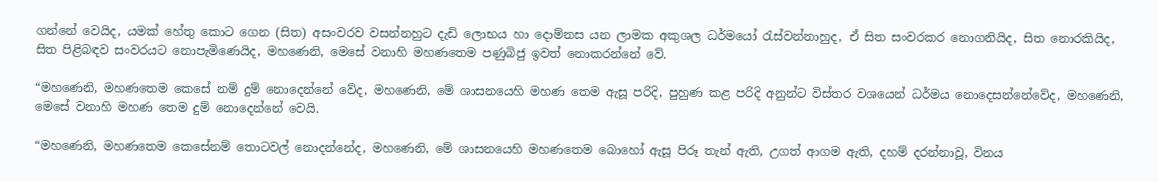ගන්නේ වෙයිද, යමක් හේතු කොට ගෙන (සිත) අසංවරව වසන්නහුට දැඩි ලොභය හා දොම්නස යන ලාමක අකුශල ධර්මයෝ රැස්වන්නාහුද, ඒ සිත සංවරකර නොගනියිද, සිත නොරකියිද, සිත පිළිබඳව සංවරයට නොපැමිණෙයිද, මහණෙනි, මෙසේ වනාහි මහණතෙම පණුබිජු ඉවත් නොකරන්නේ වේ.

“මහණෙනි, මහණතෙම කෙසේ නම් දුම් නොදෙන්නේ වේද, මහණෙනි, මේ ශාසනයෙහි මහණ තෙම ඇසූ පරිදි, පුහුණ කළ පරිදි අනුන්ට විස්තර වශයෙන් ධර්මය නොදෙසන්නේවේද, මහණෙනි, මෙසේ වනාහි මහණ තෙම දුම් නොදෙන්නේ වෙයි.

“මහණෙනි, මහණතෙම කෙසේනම් තොටවල් නොදන්නේද, මහණෙනි, මේ ශාසනයෙහි මහණතෙම බොහෝ ඇසූ පිරූ තැන් ඇති, උගත් ආගම ඇති, දහම් දරන්නාවූ, විනය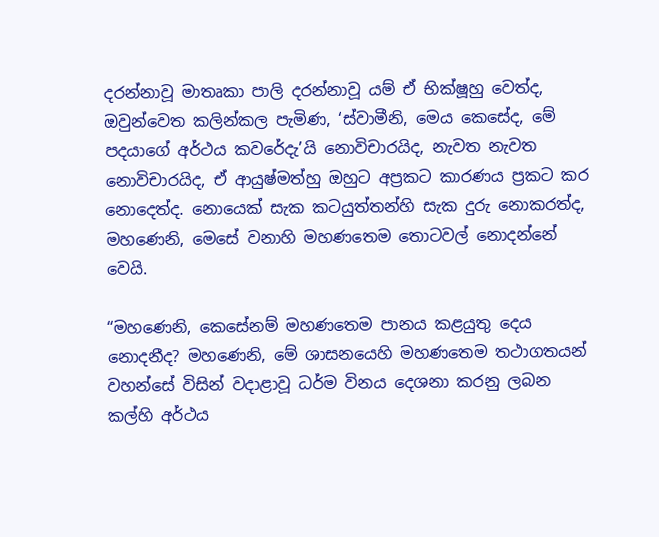දරන්නාවූ මාතෘකා පාලි දරන්නාවූ යම් ඒ භික්ෂූහු වෙත්ද, ඔවුන්වෙත කලින්කල පැමිණ, ‘ස්වාමීනි, මෙය කෙසේද, මේ පදයාගේ අර්ථය කවරේදැ’යි නොවිචාරයිද, නැවත නැවත නොවිචාරයිද, ඒ ආයුෂ්මත්හු ඔහුට අප්‍රකට කාරණය ප්‍රකට කර නොදෙත්ද. නොයෙක් සැක කටයුත්තන්හි සැක දුරු නොකරත්ද, මහණෙනි, මෙසේ වනාහි මහණතෙම තොටවල් නොදන්නේ වෙයි.

“මහණෙනි, කෙසේනම් මහණතෙම පානය කළයුතු දෙය නොදනීද? මහණෙනි, මේ ශාසනයෙහි මහණතෙම තථාගතයන් වහන්සේ විසින් වදාළාවූ ධර්ම විනය දෙශනා කරනු ලබන කල්හි අර්ථය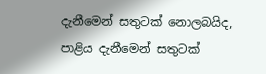දැනීමෙන් සතුටක් නොලබයිද, පාළිය දැනීමෙන් සතුටක්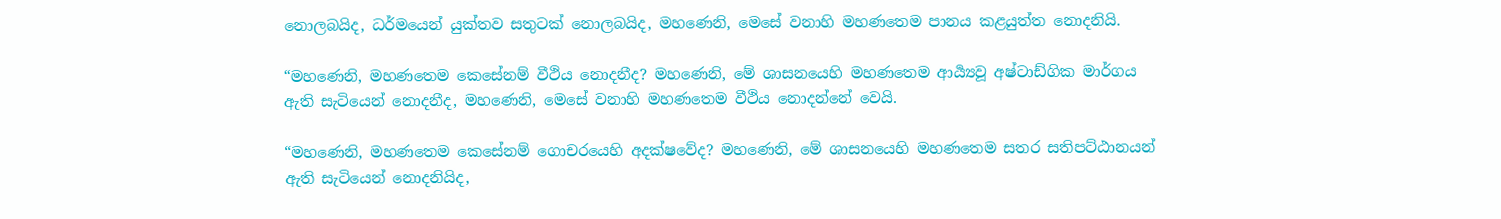නොලබයිද, ධර්මයෙන් යුක්තව සතුටක් නොලබයිද, මහණෙනි, මෙසේ වනාහි මහණතෙම පානය කළයුත්ත නොදනියි.

“මහණෙනි, මහණතෙම කෙසේනම් වීථිය නොදනීද? මහණෙනි, මේ ශාසනයෙහි මහණතෙම ආර්‍ය්‍යවූ අෂ්ටාඩ්ගික මාර්ගය ඇති සැටියෙන් නොදනීද, මහණෙනි, මෙසේ වනාහි මහණතෙම වීථිය නොදන්නේ වෙයි.

“මහණෙනි, මහණතෙම කෙසේනම් ගොචරයෙහි අදක්ෂවේද? මහණෙනි, මේ ශාසනයෙහි මහණතෙම සතර සතිපට්ඨානයන් ඇති සැටියෙන් නොදනියිද,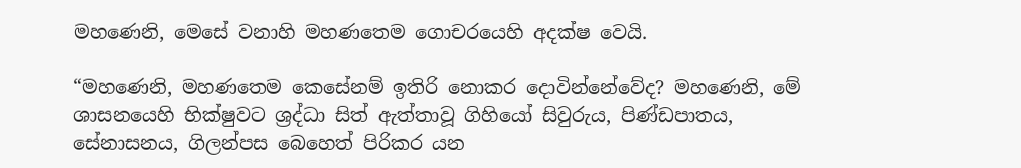මහණෙනි, මෙසේ වනාහි මහණතෙම ගොචරයෙහි අදක්ෂ වෙයි.

“මහණෙනි, මහණතෙම කෙසේනම් ඉතිරි නොකර දොවින්නේවේද? මහණෙනි, මේ ශාසනයෙහි භික්ෂුවට ශ්‍රද්ධා සිත් ඇත්තාවූ ගිහියෝ සිවුරුය, පිණ්ඩපාතය, සේනාසනය, ගිලන්පස බෙහෙත් පිරිකර යන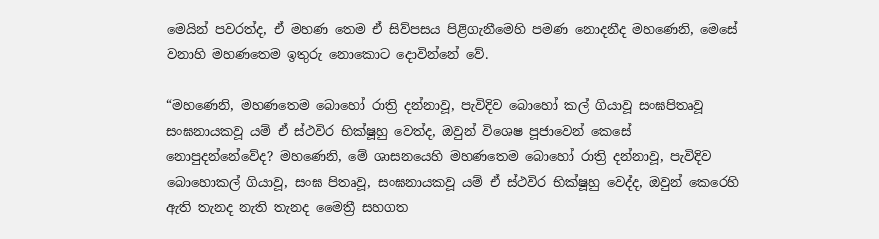මෙයින් පවරත්ද, ඒ මහණ තෙම ඒ සිව්පසය පිළිගැනීමෙහි පමණ නොදනීද මහණෙනි, මෙසේ වනාහි මහණතෙම ඉතුරු නොකොට දොවින්නේ වේ.

“මහණෙනි, මහණතෙම බොහෝ රාත්‍රි දන්නාවූ, පැවිදිව බොහෝ කල් ගියාවූ සංඝපිතෘවූ සංඝනායකවූ යම් ඒ ස්ථවිර භික්ෂූහු වෙත්ද, ඔවුන් විශෙෂ පූජාවෙන් කෙසේ නොපුදන්නේවේද? මහණෙනි, මේ ශාසනයෙහි මහණතෙම බොහෝ රාත්‍රි දන්නාවූ, පැවිදිව බොහොකල් ගියාවූ, සංඝ පිතෘවූ, සංඝනායකවූ යම් ඒ ස්ථවිර භික්ෂූහු වෙද්ද, ඔවුන් කෙරෙහි ඇති තැනද නැති තැනද මෛත්‍රී සහගත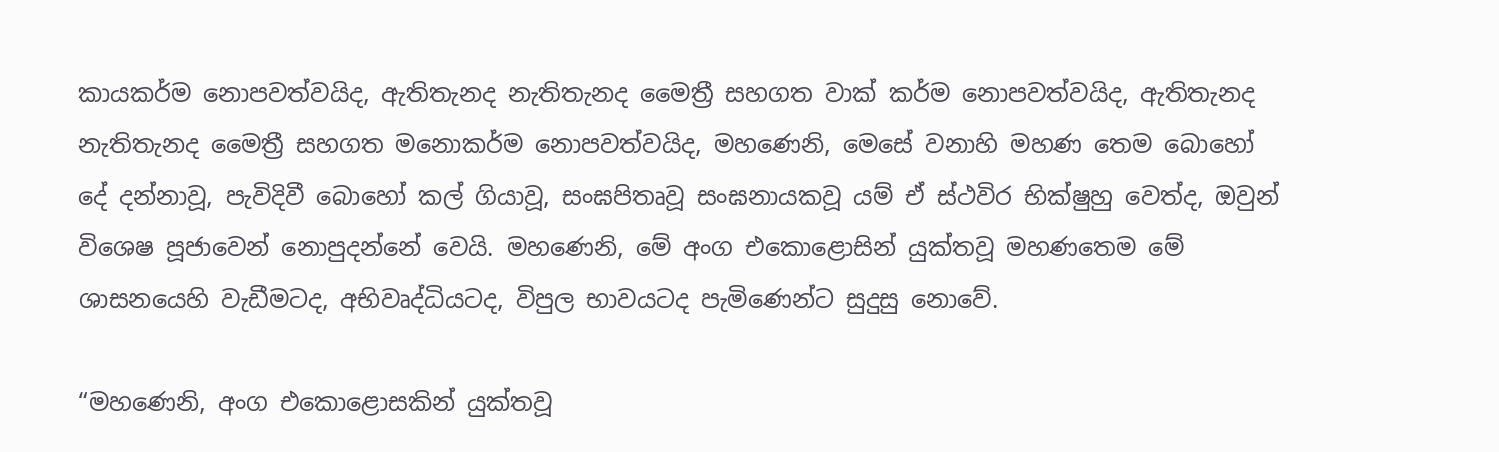කායකර්ම නොපවත්වයිද, ඇතිතැනද නැතිතැනද මෛත්‍රී සහගත වාක් කර්ම නොපවත්වයිද, ඇතිතැනද නැතිතැනද මෛත්‍රී සහගත මනොකර්ම නොපවත්වයිද, මහණෙනි, මෙසේ වනාහි මහණ තෙම බොහෝ දේ දන්නාවූ, පැවිදිවී බොහෝ කල් ගියාවූ, සංඝපිතෘවූ සංඝනායකවූ යම් ඒ ස්ථවිර භික්ෂුහු වෙත්ද, ඔවුන් විශෙෂ පූජාවෙන් නොපුදන්නේ වෙයි. මහණෙනි, මේ අංග එකොළොසින් යුක්තවූ මහණතෙම මේ ශාසනයෙහි වැඩීමටද, අභිවෘද්ධියටද, විපුල භාවයටද පැමිණෙන්ට සුදුසු නොවේ.

“මහණෙනි, අංග එකොළොසකින් යුක්තවූ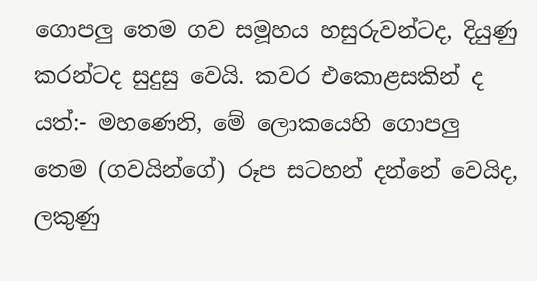ගොපලු තෙම ගව සමූහය හසුරුවන්ටද, දියුණු කරන්ටද සුදුසු වෙයි. කවර එකොළසකින් ද යත්:- මහණෙනි, මේ ලොකයෙහි ගොපලු තෙම (ගවයින්ගේ) රූප සටහන් දන්නේ වෙයිද, ලකුණු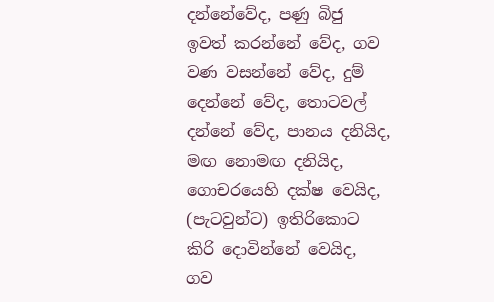දන්නේවේද, පණු බිජු ඉවත් කරන්නේ වේද, ගව වණ වසන්නේ වේද, දුම් දෙන්නේ වේද, තොටවල් දන්නේ වේද, පානය දනියිද, මඟ නොමඟ දනියිද, ගොචරයෙහි දක්ෂ වෙයිද, (පැටවුන්ට) ඉතිරිකොට කිරි දොවින්නේ වෙයිද, ගව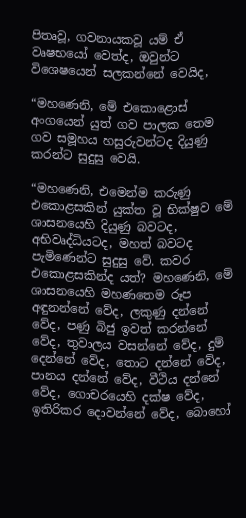පිතෘවූ, ගවනායකවූ යම් ඒ වෘෂභයෝ වෙත්ද, ඔවුන්ට විශෙෂයෙන් සලකන්නේ වෙයිද,

“මහණෙනි, මේ එකොළොස් අංගයෙන් යුත් ගව පාලක තෙම ගව සමූහය හසුරුවන්ටද දියුණු කරන්ට සුදුසු වෙයි.

“මහණෙනි, එමෙන්ම කරුණු එකොළසකින් යුක්ත වූ භික්ෂුව මේ ශාසනයෙහි දියුණු බවටද, අභිවෘද්ධියටද, මහත් බවටද පැමිණෙන්ට සුදුසු වේ. කවර එකොළසකින්ද යත්? මහණෙනි, මේ ශාසනයෙහි මහණතෙම රූප අඳුනන්නේ වේද, ලකුණු දන්නේ වේද, පණු බිජු ඉවත් කරන්නේ වේද, තුවාලය වසන්නේ වේද, දුම් දෙන්නේ වේද, තොට දන්නේ වේද, පානය දන්නේ වේද, වීථිය දන්නේ වේද, ගොචරයෙහි දක්ෂ වේද, ඉතිරිකර දොවන්නේ වේද, බොහෝ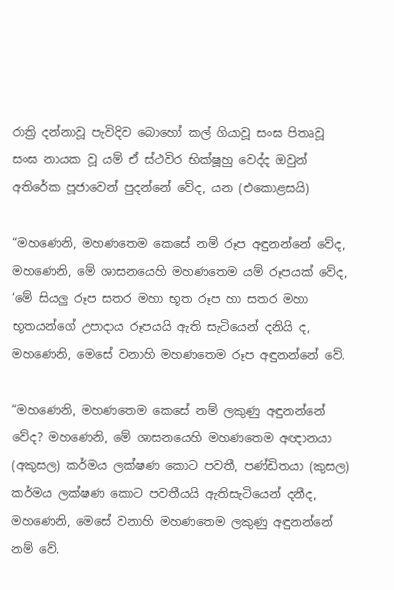රාත්‍රි දන්නාවූ පැවිදිව බොහෝ කල් ගියාවූ සංඝ පිතෘවූ සංඝ නායක වූ යම් ඒ ස්ථවිර භික්ෂූහු වෙද්ද ඔවුන් අතිරේක පූජාවෙන් පුදන්නේ වේද, යන (එකොළසයි)

“මහණෙනි, මහණතෙම කෙසේ නම් රූප අඳුනන්නේ වේද, මහණෙනි, මේ ශාසනයෙහි මහණතෙම යම් රූපයක් වේද, ‘මේ සියලු රූප සතර මහා භූත රූප හා සතර මහා භූතයන්ගේ උපාදාය රූපයයි ඇති සැටියෙන් දනියි ද, මහණෙනි, මෙසේ වනාහි මහණතෙම රූප අඳුනන්නේ වේ.

“මහණෙනි, මහණතෙම කෙසේ නම් ලකුණු අඳුනන්නේ වේද? මහණෙනි, මේ ශාසනයෙහි මහණතෙම අඥානයා (අකුසල) කර්මය ලක්ෂණ කොට පවතී, පණ්ඩිතයා (කුසල) කර්මය ලක්ෂණ කොට පවතීයයි ඇතිසැටියෙන් දනීද, මහණෙනි, මෙසේ වනාහි මහණතෙම ලකුණු අඳුනන්නේ නම් වේ.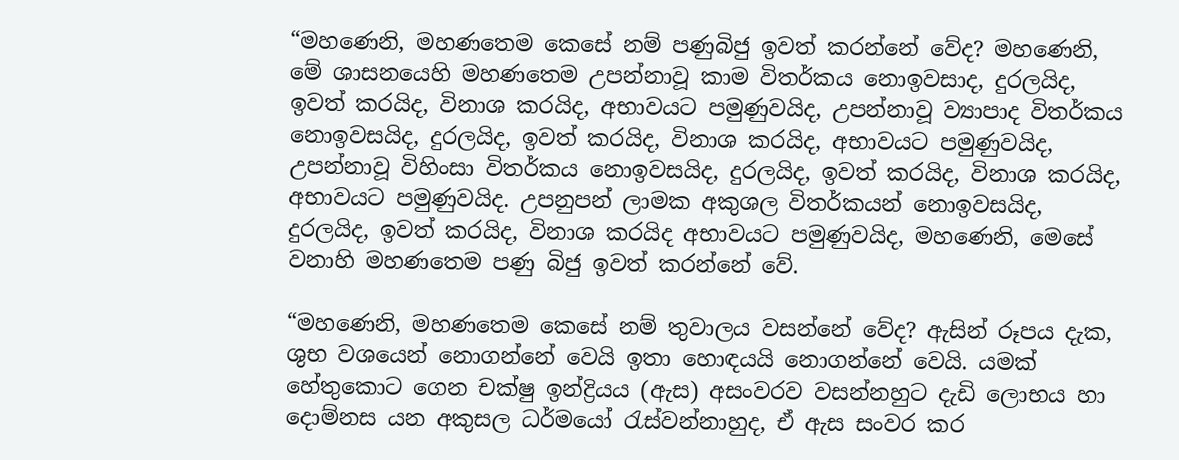“මහණෙනි, මහණතෙම කෙසේ නම් පණුබිජු ඉවත් කරන්නේ වේද? මහණෙනි, මේ ශාසනයෙහි මහණතෙම උපන්නාවූ කාම විතර්කය නොඉවසාද, දුරලයිද, ඉවත් කරයිද, විනාශ කරයිද, අභාවයට පමුණුවයිද, උපන්නාවූ ව්‍යාපාද විතර්කය නොඉවසයිද, දුරලයිද, ඉවත් කරයිද, විනාශ කරයිද, අභාවයට පමුණුවයිද, උපන්නාවූ විහිංසා විතර්කය නොඉවසයිද, දුරලයිද, ඉවත් කරයිද, විනාශ කරයිද, අභාවයට පමුණුවයිද. උපනුපන් ලාමක අකුශල විතර්කයන් නොඉවසයිද, දුරලයිද, ඉවත් කරයිද, විනාශ කරයිද අභාවයට පමුණුවයිද, මහණෙනි, මෙසේ වනාහි මහණතෙම පණු බිජු ඉවත් කරන්නේ වේ.

“මහණෙනි, මහණතෙම කෙසේ නම් තුවාලය වසන්නේ වේද? ඇසින් රූපය දැක, ශුභ වශයෙන් නොගන්නේ වෙයි ඉතා හොඳයයි නොගන්නේ වෙයි. යමක් හේතුකොට ගෙන චක්ෂු ඉන්ද්‍රියය (ඇස) අසංවරව වසන්නහුට දැඩි ලොභය හා දොම්නස යන අකුසල ධර්මයෝ රැස්වන්නාහුද, ඒ ඇස සංවර කර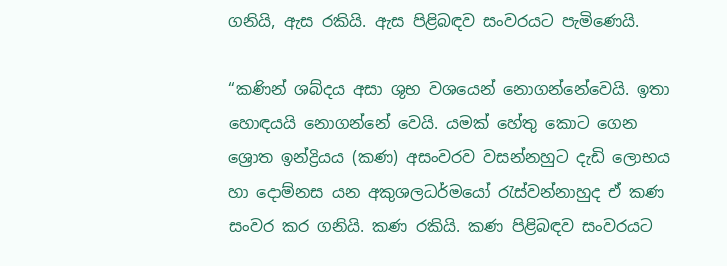ගනියි, ඇස රකියි. ඇස පිළිබඳව සංවරයට පැමිණෙයි.

“කණින් ශබ්දය අසා ශුභ වශයෙන් නොගන්නේවෙයි. ඉතා හොඳයයි නොගන්නේ වෙයි. යමක් හේතු කොට ගෙන ශ්‍රොත ඉන්ද්‍රියය (කණ) අසංවරව වසන්නහුට දැඩි ලොභය හා දොම්නස යන අකුශලධර්මයෝ රැස්වන්නාහුද ඒ කණ සංවර කර ගනියි. කණ රකියි. කණ පිළිබඳව සංවරයට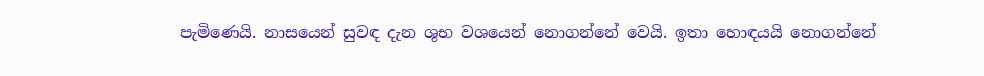පැමිණෙයි. නාසයෙන් සුවඳ දැන ශුභ වශයෙන් නොගන්නේ වෙයි. ඉතා හොඳයයි නොගන්නේ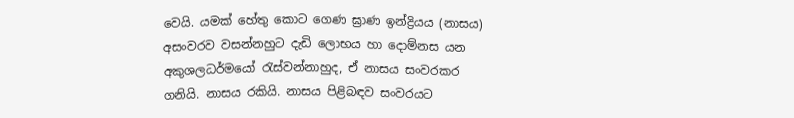වෙයි. යමක් හේතු කොට ගෙණ ඝ්‍රාණ ඉන්ද්‍රියය (නාසය) අසංවරව වසන්නහුට දැඩි ලොභය හා දොම්නස යන අකුශලධර්මයෝ රැස්වන්නාහුද, ඒ නාසය සංවරකර ගනියි. නාසය රකියි. නාසය පිළිබඳව සංවරයට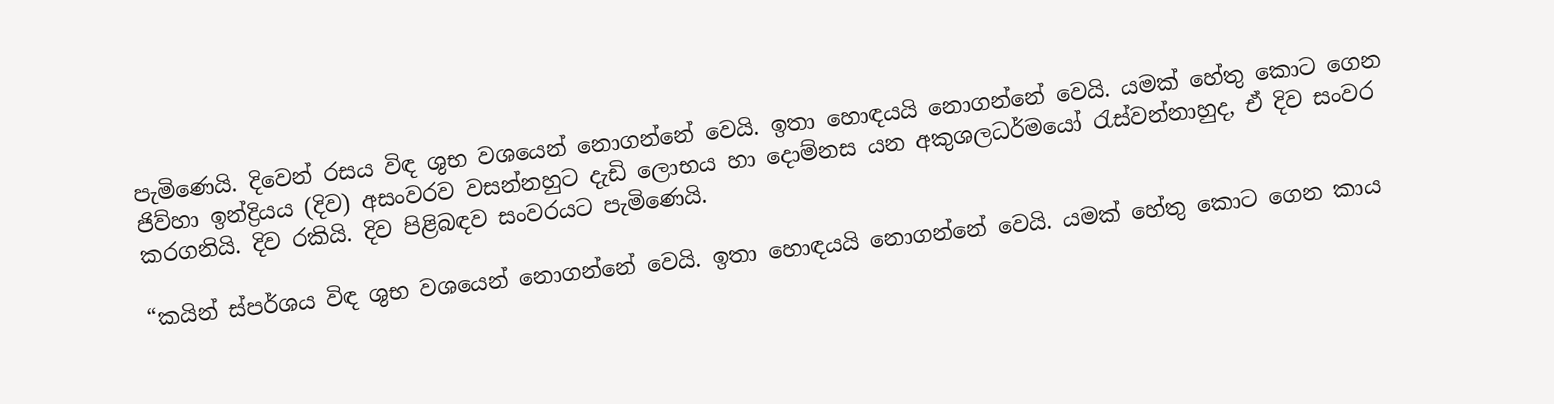පැමිණෙයි. දිවෙන් රසය විඳ ශුභ වශයෙන් නොගන්නේ වෙයි. ඉතා හොඳයයි නොගන්නේ වෙයි. යමක් හේතු කොට ගෙන ජිව්හා ඉන්ද්‍රියය (දිව) අසංවරව වසන්නහුට දැඩි ලොභය හා දොම්නස යන අකුශලධර්මයෝ රැස්වන්නාහුද, ඒ දිව සංවර කරගනියි. දිව රකියි. දිව පිළිබඳව සංවරයට පැමිණෙයි.

“කයින් ස්පර්ශය විඳ ශුභ වශයෙන් නොගන්නේ වෙයි. ඉතා හොඳයයි නොගන්නේ වෙයි. යමක් හේතු කොට ගෙන කාය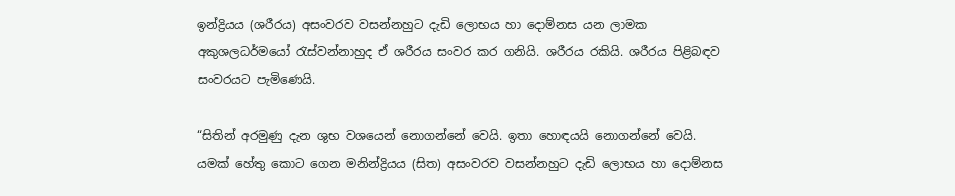ඉන්ද්‍රියය (ශරීරය) අසංවරව වසන්නහුට දැඩි ලොභය හා දොම්නස යන ලාමක අකුශලධර්මයෝ රැස්වන්නාහුද ඒ ශරීරය සංවර කර ගනියි. ශරීරය රකියි. ශරීරය පිළිබඳව සංවරයට පැමිණෙයි.

“සිතින් අරමුණු දැන ශුභ වශයෙන් නොගන්නේ වෙයි. ඉතා හොඳයයි නොගන්නේ වෙයි. යමක් හේතු කොට ගෙන මනින්ද්‍රියය (සිත) අසංවරව වසන්නහුට දැඩි ලොභය හා දොම්නස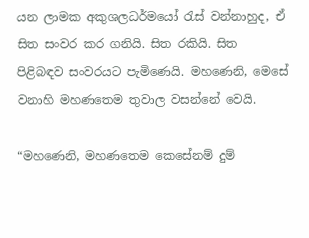යන ලාමක අකුශලධර්මයෝ රැස් වන්නාහුද, ඒ සිත සංවර කර ගනියි. සිත රකියි. සිත පිළිබඳව සංවරයට පැමිණෙයි. මහණෙනි, මෙසේ වනාහි මහණතෙම තුවාල වසන්නේ වෙයි.

“මහණෙනි, මහණතෙම කෙසේනම් දුම්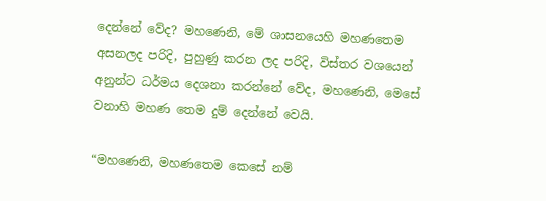දෙන්නේ වේද? මහණෙනි, මේ ශාසනයෙහි මහණතෙම අසනලද පරිදි, පුහුණු කරන ලද පරිදි, විස්තර වශයෙන් අනුන්ට ධර්මය දෙශනා කරන්නේ වේද, මහණෙනි, මෙසේ වනාහි මහණ තෙම දුම් දෙන්නේ වෙයි.

“මහණෙනි, මහණතෙම කෙසේ නම්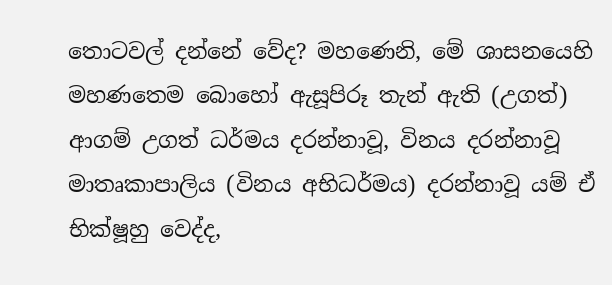තොටවල් දන්නේ වේද? මහණෙනි, මේ ශාසනයෙහි මහණතෙම බොහෝ ඇසූපිරූ තැන් ඇති (උගත්) ආගම් උගත් ධර්මය දරන්නාවූ, විනය දරන්නාවූ මාතෘකාපාලිය (විනය අභිධර්මය) දරන්නාවූ යම් ඒ භික්ෂූහු වෙද්ද,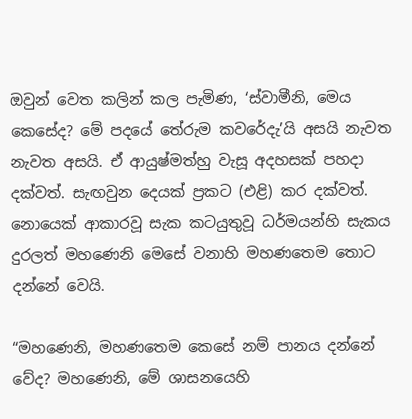ඔවුන් වෙත කලින් කල පැමිණ, ‘ස්වාමීනි, මෙය කෙසේද? මේ පදයේ තේරුම කවරේදැ’යි අසයි නැවත නැවත අසයි. ඒ ආයුෂ්මත්හු වැසූ අදහසක් පහදා දක්වත්. සැඟවුන දෙයක් ප්‍රකට (එළි) කර දක්වත්. නොයෙක් ආකාරවූ සැක කටයුතුවූ ධර්මයන්හි සැකය දුරලත් මහණෙනි මෙසේ වනාහි මහණතෙම තොට දන්නේ වෙයි.

“මහණෙනි, මහණතෙම කෙසේ නම් පානය දන්නේ වේද? මහණෙනි, මේ ශාසනයෙහි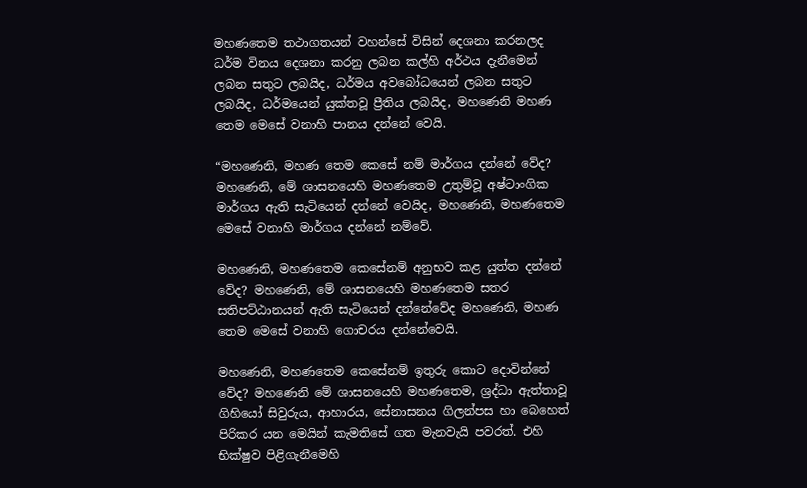මහණතෙම තථාගතයන් වහන්සේ විසින් දෙශනා කරනලද ධර්ම විනය දෙශනා කරනු ලබන කල්හි අර්ථය දැනීමෙන් ලබන සතුට ලබයිද, ධර්මය අවබෝධයෙන් ලබන සතුට ලබයිද, ධර්මයෙන් යුක්තවූ ප්‍රීතිය ලබයිද, මහණෙනි මහණ තෙම මෙසේ වනාහි පානය දන්නේ වෙයි.

“මහණෙනි, මහණ තෙම කෙසේ නම් මාර්ගය දන්නේ වේද? මහණෙනි, මේ ශාසනයෙහි මහණතෙම උතුම්වූ අෂ්ටාංගික මාර්ගය ඇති සැටියෙන් දන්නේ වෙයිද, මහණෙනි, මහණතෙම මෙසේ වනාහි මාර්ගය දන්නේ නම්වේ.

මහණෙනි, මහණතෙම කෙසේනම් අනුභව කළ යුත්ත දන්නේ වේද? මහණෙනි, මේ ශාසනයෙහි මහණතෙම සතර සතිපට්ඨානයන් ඇති සැටියෙන් දන්නේවේද මහණෙනි, මහණ තෙම මෙසේ වනාහි ගොචරය දන්නේවෙයි.

මහණෙනි, මහණතෙම කෙසේනම් ඉතුරු කොට දොවින්නේ වේද? මහණෙනි මේ ශාසනයෙහි මහණතෙම, ශ්‍රද්ධා ඇත්තාවූ ගිහියෝ සිවුරුය, ආහාරය, සේනාසනය ගිලන්පස හා බෙහෙත් පිරිකර යන මෙයින් කැමතිසේ ගත මැනවැයි පවරත්. එහි භික්ෂුව පිළිගැනීමෙහි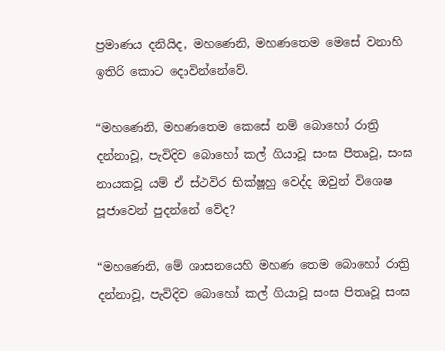ප්‍රමාණය දනියිද, මහණෙනි, මහණතෙම මෙසේ වනාහි ඉතිරි කොට දොවින්නේවේ.

“මහණෙනි, මහණතෙම කෙසේ නම් බොහෝ රාත්‍රි දන්නාවූ, පැවිදිව බොහෝ කල් ගියාවූ සංඝ පීතෘවූ, සංඝ නායකවූ යම් ඒ ස්ථවිර භික්ෂූහු වෙද්ද ඔවුන් විශෙෂ පූජාවෙන් පුදන්නේ වේද?

“මහණෙනි, මේ ශාසනයෙහි මහණ තෙම බොහෝ රාත්‍රි දන්නාවූ, පැවිදිව බොහෝ කල් ගියාවූ සංඝ පිතෘවූ සංඝ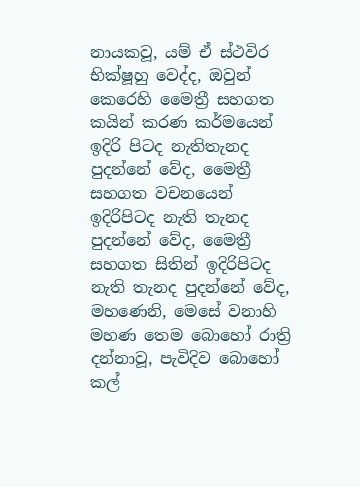නායකවූ, යම් ඒ ස්ථවිර භික්ෂූහු වෙද්ද, ඔවුන් කෙරෙහි මෛත්‍රී සහගත කයින් කරණ කර්මයෙන් ඉදිරි පිටද නැතිතැනද පුදන්නේ වේද, මෛත්‍රී සහගත වචනයෙන් ඉදිරිපිටද නැති තැනද පුදන්නේ වේද, මෛත්‍රී සහගත සිතින් ඉදිරිපිටද නැති තැනද පුදන්නේ වේද, මහණෙනි, මෙසේ වනාහි මහණ තෙම බොහෝ රාත්‍රි දන්නාවූ, පැවිදිව බොහෝ කල්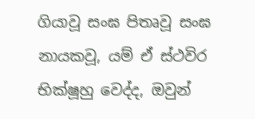ගියාවූ සංඝ පිතෘවූ සංඝ නායකවූ, යම් ඒ ස්ථවිර භික්ෂූහු වෙද්ද, ඔවුන්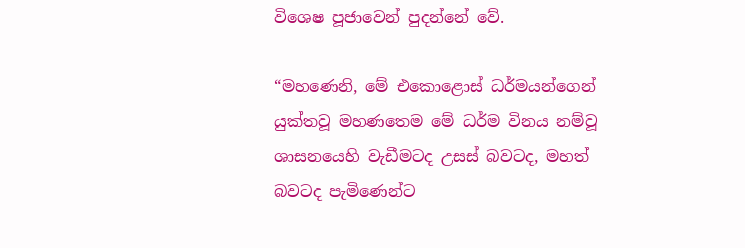විශෙෂ පූජාවෙන් පුදන්නේ වේ.

“මහණෙනි, මේ එකොළොස් ධර්මයන්ගෙන් යුක්තවූ මහණතෙම මේ ධර්ම විනය නම්වූ ශාසනයෙහි වැඩීමටද උසස් බවටද, මහත් බවටද පැමිණෙන්ට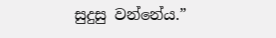සුදුසු වන්නේය.”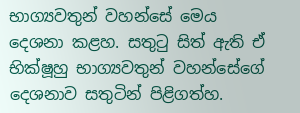භාග්‍යවතුන් වහන්සේ මෙය දෙශනා කළහ. සතුටු සිත් ඇති ඒ භික්ෂූහු භාග්‍යවතුන් වහන්සේගේ දෙශනාව සතුටින් පිළිගත්හ.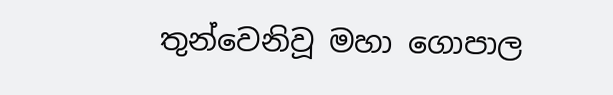තුන්වෙනිවූ මහා ගොපාල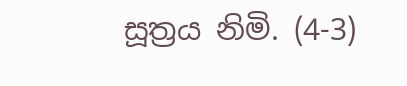සූත්‍රය නිමි. (4-3)